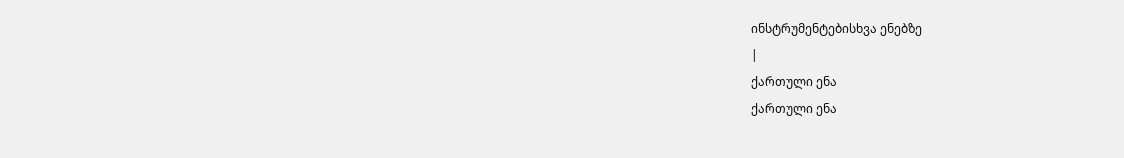ინსტრუმენტებისხვა ენებზე
|
ქართული ენა
ქართული ენა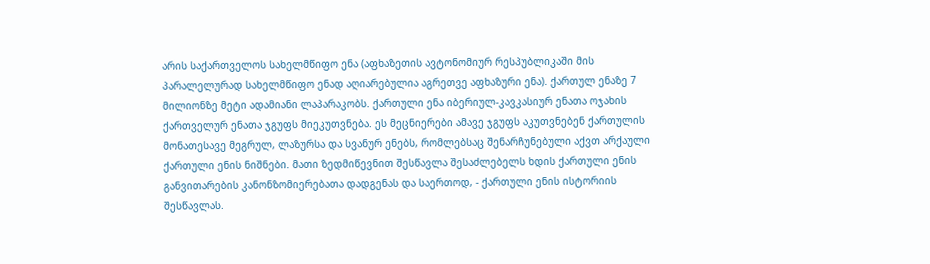არის საქართველოს სახელმწიფო ენა (აფხაზეთის ავტონომიურ რესპუბლიკაში მის პარალელურად სახელმწიფო ენად აღიარებულია აგრეთვე აფხაზური ენა). ქართულ ენაზე 7 მილიონზე მეტი ადამიანი ლაპარაკობს. ქართული ენა იბერიულ-კავკასიურ ენათა ოჯახის ქართველურ ენათა ჯგუფს მიეკუთვნება. ეს მეცნიერები ამავე ჯგუფს აკუთვნებენ ქართულის მონათესავე მეგრულ, ლაზურსა და სვანურ ენებს, რომლებსაც შენარჩუნებული აქვთ არქაული ქართული ენის ნიშნები. მათი ზედმიწევნით შესწავლა შესაძლებელს ხდის ქართული ენის განვითარების კანონზომიერებათა დადგენას და საერთოდ, - ქართული ენის ისტორიის შესწავლას.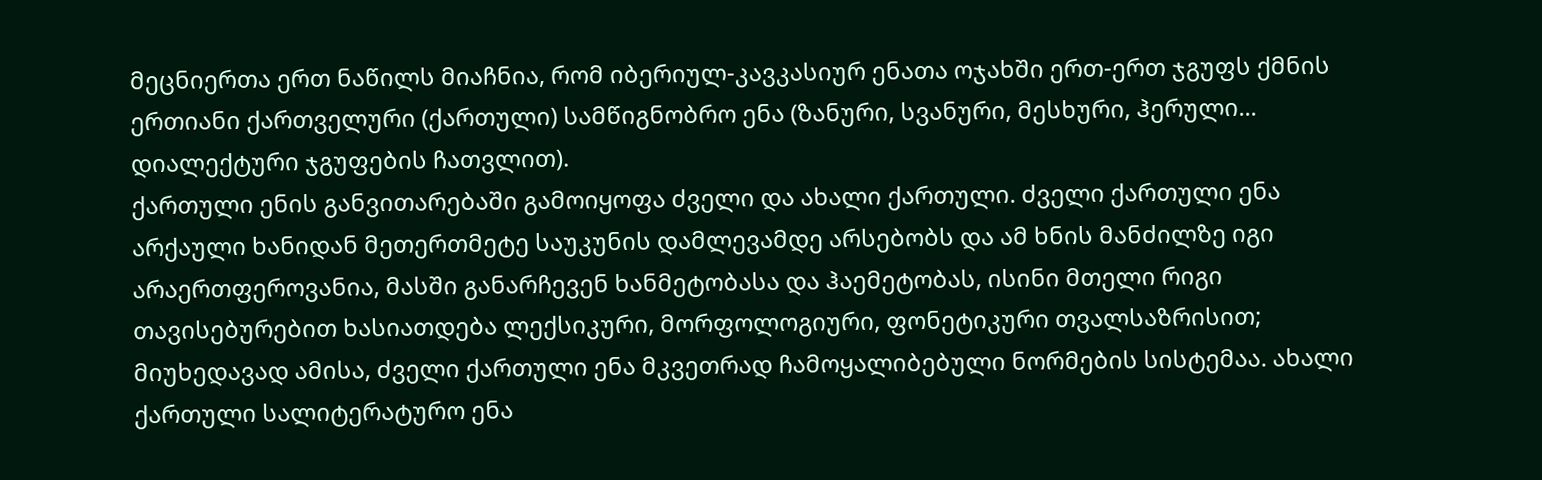მეცნიერთა ერთ ნაწილს მიაჩნია, რომ იბერიულ-კავკასიურ ენათა ოჯახში ერთ-ერთ ჯგუფს ქმნის ერთიანი ქართველური (ქართული) სამწიგნობრო ენა (ზანური, სვანური, მესხური, ჰერული... დიალექტური ჯგუფების ჩათვლით).
ქართული ენის განვითარებაში გამოიყოფა ძველი და ახალი ქართული. ძველი ქართული ენა არქაული ხანიდან მეთერთმეტე საუკუნის დამლევამდე არსებობს და ამ ხნის მანძილზე იგი არაერთფეროვანია, მასში განარჩევენ ხანმეტობასა და ჰაემეტობას, ისინი მთელი რიგი თავისებურებით ხასიათდება ლექსიკური, მორფოლოგიური, ფონეტიკური თვალსაზრისით; მიუხედავად ამისა, ძველი ქართული ენა მკვეთრად ჩამოყალიბებული ნორმების სისტემაა. ახალი ქართული სალიტერატურო ენა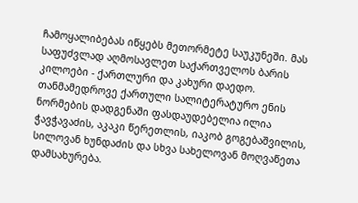ჩამოყალიბებას იწყებს მეთორმეტე საუკუნეში. მას საფუძვლად აღმოსავლეთ საქართველოს ბარის კილოები - ქართლური და კახური დაედო. თანმამედროვე ქართული სალიტერატურო ენის ნორმების დადგენაში ფასდაუდებელია ილია ჭავჭავაძის, აკაკი წერეთლის, იაკობ გოგებაშვილის, სილოვან ხუნდაძის და სხვა სახელოვან მოღვაწეთა დამსახურება.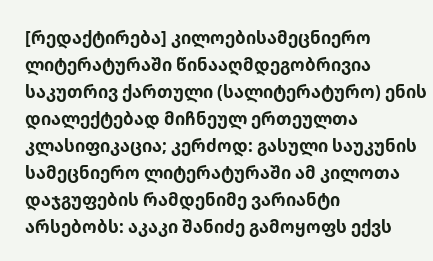[რედაქტირება] კილოებისამეცნიერო ლიტერატურაში წინააღმდეგობრივია საკუთრივ ქართული (სალიტერატურო) ენის დიალექტებად მიჩნეულ ერთეულთა კლასიფიკაცია; კერძოდ: გასული საუკუნის სამეცნიერო ლიტერატურაში ამ კილოთა დაჯგუფების რამდენიმე ვარიანტი არსებობს: აკაკი შანიძე გამოყოფს ექვს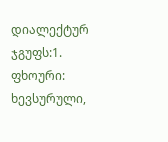დიალექტურ ჯგუფს:1. ფხოური: ხევსურული,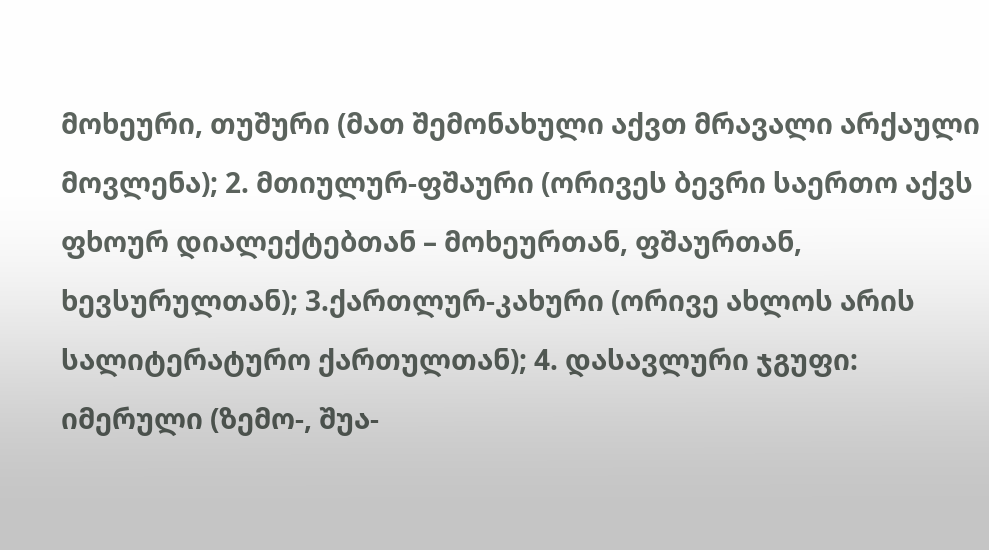მოხეური, თუშური (მათ შემონახული აქვთ მრავალი არქაული მოვლენა); 2. მთიულურ-ფშაური (ორივეს ბევრი საერთო აქვს ფხოურ დიალექტებთან – მოხეურთან, ფშაურთან, ხევსურულთან); 3.ქართლურ-კახური (ორივე ახლოს არის სალიტერატურო ქართულთან); 4. დასავლური ჯგუფი: იმერული (ზემო-, შუა-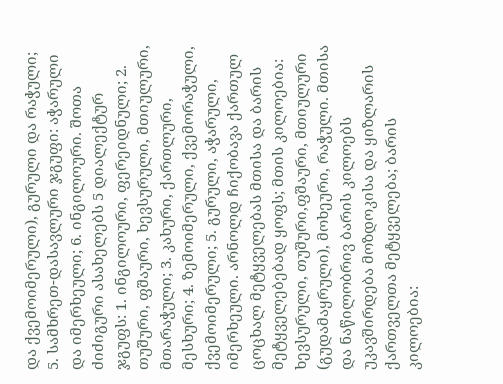და ქვემოიმერული), გურული და რაჭული; 5. სამხრეთ-დასავლური ჯგუფი: აჭარული და იმერხეული; 6. ინგილოური. შოთა ძიძიგური ასახელებს 5 დიალექტურ ჯგუფს: 1. ინგილოური, ფერეიდნული; 2. თუშური, ფშაური, ხევსურული, მთიულური, მთარაჭული; 3. კახური, ქართლური, მესხური; 4. ზემოიმერული, ქვემორაჭული, ქვემოიმერული; 5. გურული, აჭარული, იმერხეული. არნოლდ ჩიქობავა ქართულ ცოცხალ მეტყველებას მთისა და ბარის მეტყველებებად ყოფს; მთის კილოებია: ხევსურული, თუშური,ფშაური, მთიულური (გუდამაყრული), მოხეური, რაჭული. მთისა და ნაწილობრივ ბარის კილოებს უკავშირდება მოზდოკისა და ყიზლარის ქართველთა მეტყველება; ბარის კილოებია: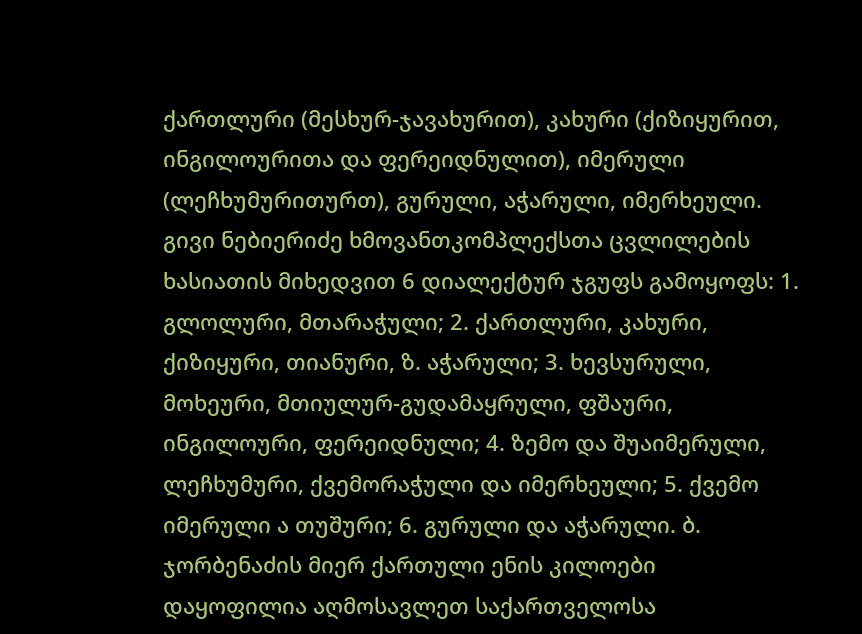ქართლური (მესხურ-ჯავახურით), კახური (ქიზიყურით, ინგილოურითა და ფერეიდნულით), იმერული (ლეჩხუმურითურთ), გურული, აჭარული, იმერხეული. გივი ნებიერიძე ხმოვანთკომპლექსთა ცვლილების ხასიათის მიხედვით 6 დიალექტურ ჯგუფს გამოყოფს: 1. გლოლური, მთარაჭული; 2. ქართლური, კახური, ქიზიყური, თიანური, ზ. აჭარული; 3. ხევსურული, მოხეური, მთიულურ-გუდამაყრული, ფშაური, ინგილოური, ფერეიდნული; 4. ზემო და შუაიმერული, ლეჩხუმური, ქვემორაჭული და იმერხეული; 5. ქვემო იმერული ა თუშური; 6. გურული და აჭარული. ბ. ჯორბენაძის მიერ ქართული ენის კილოები დაყოფილია აღმოსავლეთ საქართველოსა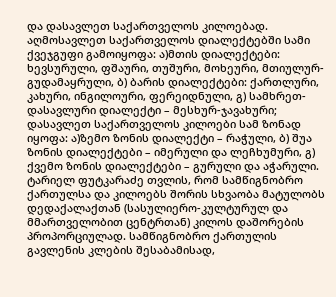და დასავლეთ საქართველოს კილოებად. აღმოსავლეთ საქართველოს დიალექტებში სამი ქვეჯგუფი გამოიყოფა: ა)მთის დიალექტები: ხევსურული, ფშაური, თუშური, მოხეური, მთიულურ-გუდამაყრული, ბ) ბარის დიალექტები: ქართლური, კახური, ინგილოური, ფერეიდნული, გ) სამხრეთ-დასავლური დიალექტი – მესხურ-ჯავახური; დასავლეთ საქართველოს კილოები სამ ზონად იყოფა: ა)ზემო ზონის დიალექტი – რაჭული, ბ) შუა ზონის დიალექტები – იმერული და ლეჩხუმური, გ) ქვემო ზონის დიალექტები – გურული და აჭარული. ტარიელ ფუტკარაძე თვლის, რომ სამწიგნობრო ქართულსა და კილოებს შორის სხვაობა მატულობს დედაქალაქთან (სასულიერო-კულტურულ და მმართველობით ცენტრთან) კილოს დაშორების პროპორციულად. სამწიგნობრო ქართულის გავლენის კლების შესაბამისად,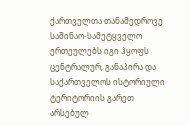ქართველთა თანამედროვე საშინაო-სამეტყველო ერთეულებს იგი ჰყოფს ცენტრალურ, განაპირა და საქართველოს ისტორიული ტერიტორიის გარეთ არსებულ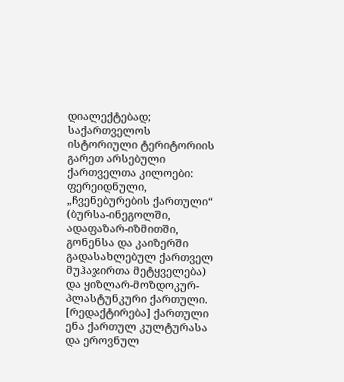დიალექტებად;
საქართველოს ისტორიული ტერიტორიის გარეთ არსებული ქართველთა კილოები: ფერეიდნული, „ჩვენებურების ქართული“ (ბურსა-ინეგოლში, ადაფაზარ-იზმითში, გონენსა და კაიზერში გადასახლებულ ქართველ მუჰაჯირთა მეტყველება) და ყიზლარ-მოზდოკურ-პლასტუნკური ქართული. [რედაქტირება] ქართული ენა ქართულ კულტურასა და ეროვნულ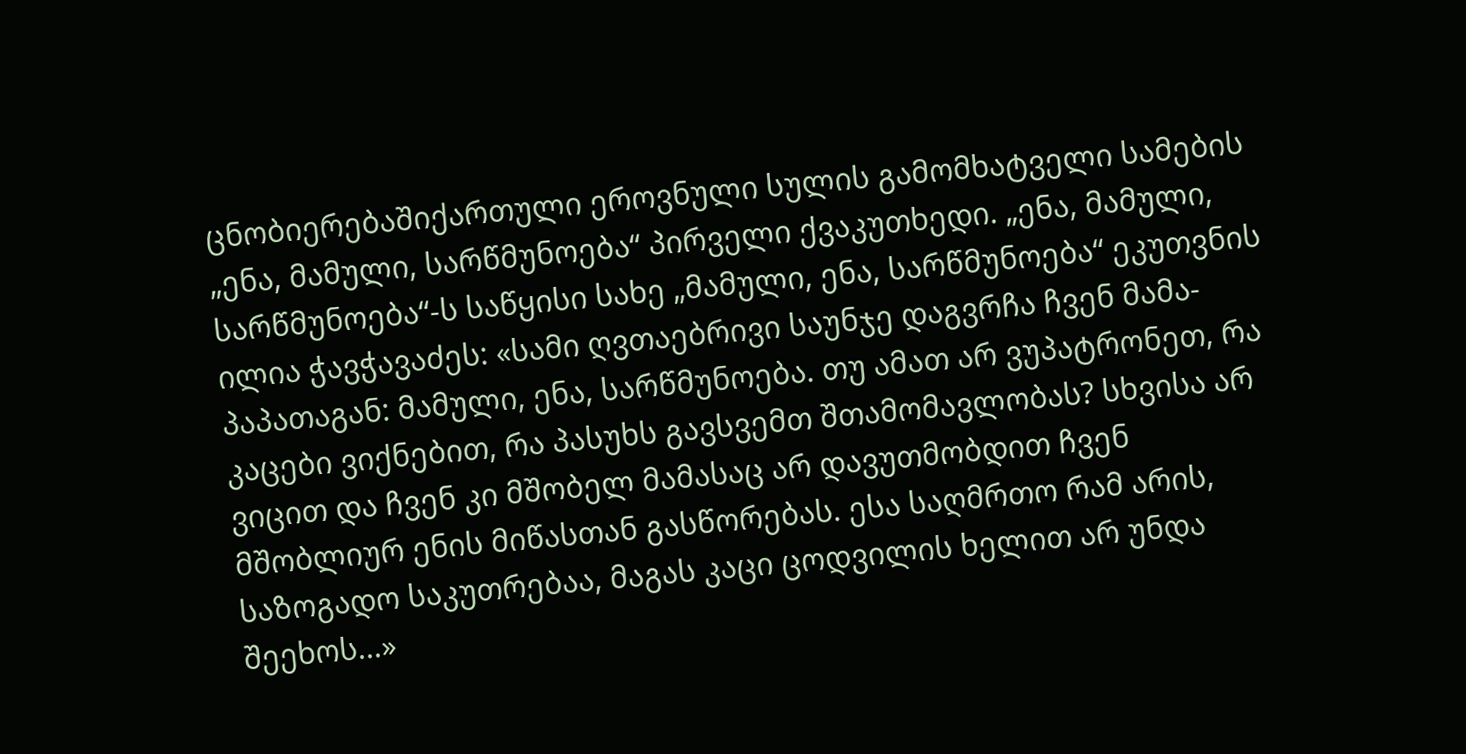ცნობიერებაშიქართული ეროვნული სულის გამომხატველი სამების „ენა, მამული, სარწმუნოება“ პირველი ქვაკუთხედი. „ენა, მამული, სარწმუნოება“-ს საწყისი სახე „მამული, ენა, სარწმუნოება“ ეკუთვნის ილია ჭავჭავაძეს: «სამი ღვთაებრივი საუნჯე დაგვრჩა ჩვენ მამა-პაპათაგან: მამული, ენა, სარწმუნოება. თუ ამათ არ ვუპატრონეთ, რა კაცები ვიქნებით, რა პასუხს გავსვემთ შთამომავლობას? სხვისა არ ვიცით და ჩვენ კი მშობელ მამასაც არ დავუთმობდით ჩვენ მშობლიურ ენის მიწასთან გასწორებას. ესა საღმრთო რამ არის, საზოგადო საკუთრებაა, მაგას კაცი ცოდვილის ხელით არ უნდა შეეხოს...»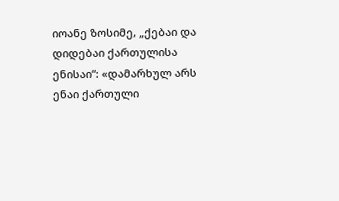იოანე ზოსიმე, „ქებაი და დიდებაი ქართულისა ენისაი“: «დამარხულ არს ენაი ქართული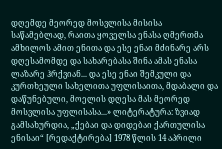დღემდე მეორედ მოსვლისა მისისა საწამებლად, რაითა ყოველსა ენასა ღმერთმა ამხილოს ამით ენითა და ესე ენაი მძინარე არს დღესამომდე და სახარებასა შინა ამას ენასა ლაზარე ჰრქვიან... და ესე ენაი შემკული და კურთხეული სახელითა უფლისაითა, მდაბალი და დაწუნებული, მოელის დღესა მას მეორედ მოსვლისა უფლისასა...» ლიტერატურა: ზვიად გამსახურდია, „ქებაი და დიდებაი ქართულისა ენისაი“ [რედაქტირება] 1978 წლის 14 აპრილი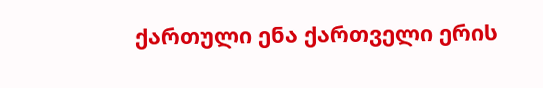ქართული ენა ქართველი ერის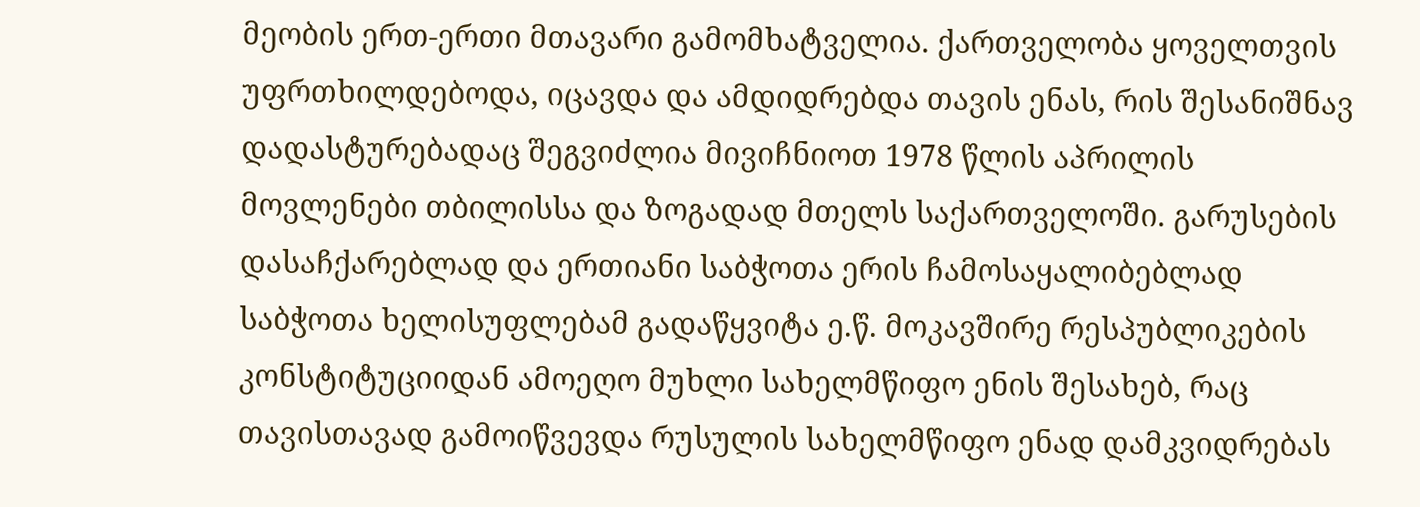მეობის ერთ-ერთი მთავარი გამომხატველია. ქართველობა ყოველთვის უფრთხილდებოდა‚ იცავდა და ამდიდრებდა თავის ენას‚ რის შესანიშნავ დადასტურებადაც შეგვიძლია მივიჩნიოთ 1978 წლის აპრილის მოვლენები თბილისსა და ზოგადად მთელს საქართველოში. გარუსების დასაჩქარებლად და ერთიანი საბჭოთა ერის ჩამოსაყალიბებლად საბჭოთა ხელისუფლებამ გადაწყვიტა ე.წ. მოკავშირე რესპუბლიკების კონსტიტუციიდან ამოეღო მუხლი სახელმწიფო ენის შესახებ‚ რაც თავისთავად გამოიწვევდა რუსულის სახელმწიფო ენად დამკვიდრებას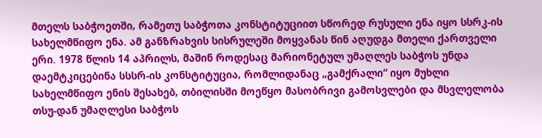მთელს საბჭოეთში‚ რამეთუ საბჭოთა კონსტიტუციით სწორედ რუსული ენა იყო სსრკ-ის სახელმწიფო ენა. ამ განზრახვის სისრულეში მოყვანას წინ აღუდგა მთელი ქართველი ერი. 1978 წლის 14 აპრილს‚ მაშინ როდესაც მარიონეტულ უმაღლეს საბჭოს უნდა დაემტკიცებინა სსსრ-ის კონსტიტუცია‚ რომლიდანაც „გამქრალი“ იყო მუხლი სახელმწიფო ენის შესახებ‚ თბილისში მოეწყო მასობრივი გამოსვლები და მსვლელობა თსუ-დან უმაღლესი საბჭოს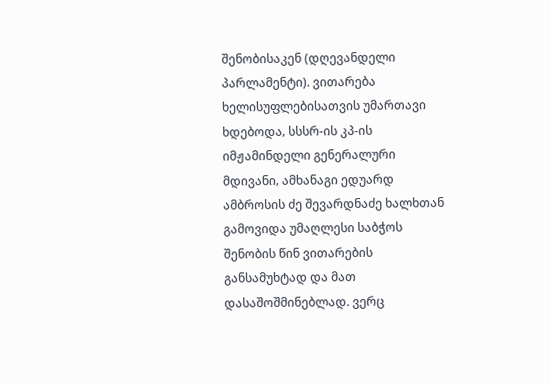შენობისაკენ (დღევანდელი პარლამენტი). ვითარება ხელისუფლებისათვის უმართავი ხდებოდა‚ სსსრ-ის კპ-ის იმჟამინდელი გენერალური მდივანი‚ ამხანაგი ედუარდ ამბროსის ძე შევარდნაძე ხალხთან გამოვიდა უმაღლესი საბჭოს შენობის წინ ვითარების განსამუხტად და მათ დასაშოშმინებლად. ვერც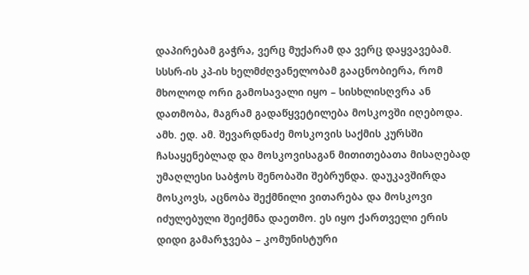დაპირებამ გაჭრა‚ ვერც მუქარამ და ვერც დაყვავებამ. სსსრ-ის კპ-ის ხელმძღვანელობამ გააცნობიერა‚ რომ მხოლოდ ორი გამოსავალი იყო – სისხლისღვრა ან დათმობა‚ მაგრამ გადაწყვეტილება მოსკოვში იღებოდა. ამხ. ედ. ამ. შევარდნაძე მოსკოვის საქმის კურსში ჩასაყენებლად და მოსკოვისაგან მითითებათა მისაღებად უმაღლესი საბჭოს შენობაში შებრუნდა. დაუკავშირდა მოსკოვს‚ აცნობა შექმნილი ვითარება და მოსკოვი იძულებული შეიქმნა დაეთმო. ეს იყო ქართველი ერის დიდი გამარჯვება – კომუნისტური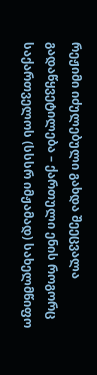რეჟიმი იძულებული გახდა შეეცვალა გადაწყვეტილება – ქართული ენის როგორც საქართველოს (სსსრ იმჟამად) სახელმწიფო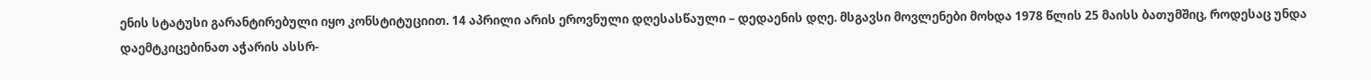ენის სტატუსი გარანტირებული იყო კონსტიტუციით. 14 აპრილი არის ეროვნული დღესასწაული – დედაენის დღე. მსგავსი მოვლენები მოხდა 1978 წლის 25 მაისს ბათუმშიც‚ როდესაც უნდა დაემტკიცებინათ აჭარის ასსრ-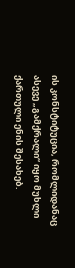ის კონსტიტუცია, რომლიდანაც ასევე „გამქრალი“ იყო მუხლი ქართული ენის შესახებ.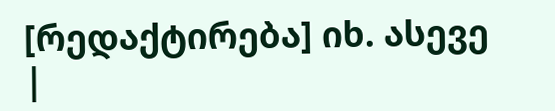[რედაქტირება] იხ. ასევე
|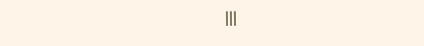|||